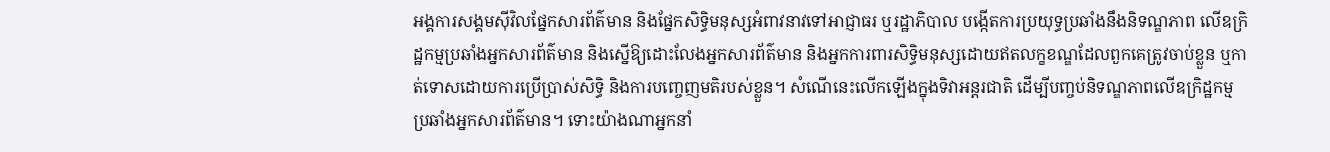អង្គការសង្គមស៊ីវិលផ្នែកសារព័ត៌មាន និងផ្នែកសិទ្ធិមនុស្សអំពាវនាវទៅអាជ្ញាធរ ឬរដ្ឋាភិបាល បង្កើតការប្រយុទ្ធប្រឆាំងនឹងនិទណ្ឌភាព លើឧក្រិដ្ឋកម្មប្រឆាំងអ្នកសារព័ត៌មាន និងស្នើឱ្យដោះលែងអ្នកសារព័ត៌មាន និងអ្នកការពារសិទ្ធិមនុស្សដោយឥតលក្ខខណ្ឌដែលពួកគេត្រូវចាប់ខ្លួន ឬកាត់ទោសដោយការប្រើប្រាស់សិទ្ធិ និងការបញ្ចេញមតិរបស់ខ្លួន។ សំណើនេះលើកឡើងក្នុងទិវាអន្តរជាតិ ដើម្បីបញ្ចប់និទណ្ឌភាពលើឧក្រិដ្ឋកម្មប្រឆាំងអ្នកសារព័ត៌មាន។ ទោះយ៉ាងណាអ្នកនាំ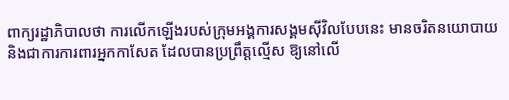ពាក្យរដ្ឋាភិបាលថា ការលើកឡើងរបស់ក្រុមអង្គការសង្គមស៊ីវិលបែបនេះ មានចរិតនយោបាយ និងជាការការពារអ្នកកាសែត ដែលបានប្រព្រឹត្តល្មើស ឱ្យនៅលើ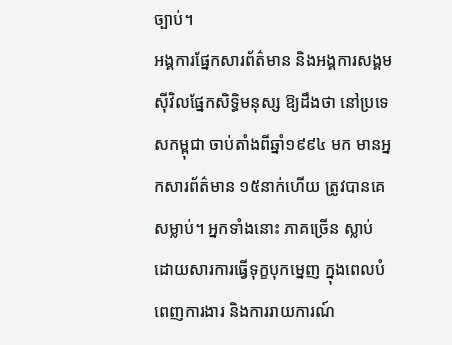ច្បាប់។
អង្គការផ្នែកសារព័ត៌មាន និងអង្គការសង្គមស៊ីវិលផ្នែកសិទ្ធិមនុស្ស ឱ្យដឹងថា នៅប្រទេសកម្ពុជា ចាប់តាំងពីឆ្នាំ១៩៩៤ មក មានអ្នកសារព័ត៌មាន ១៥នាក់ហើយ ត្រូវបានគេសម្លាប់។ អ្នកទាំងនោះ ភាគច្រើន ស្លាប់ដោយសារការធ្វើទុក្ខបុកម្នេញ ក្នុងពេលបំពេញការងារ និងការរាយការណ៍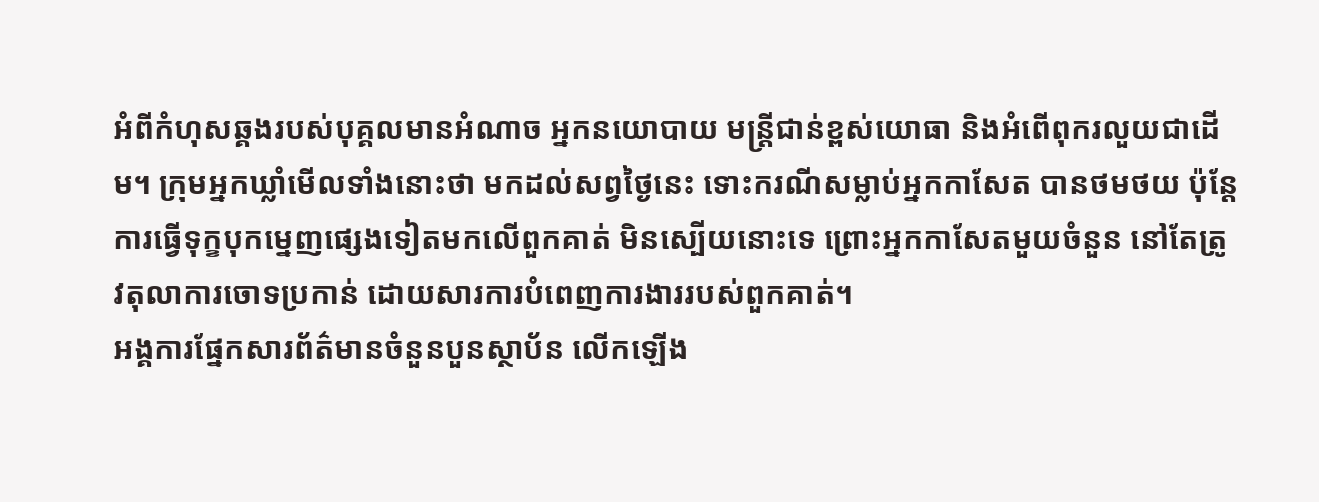អំពីកំហុសឆ្គងរបស់បុគ្គលមានអំណាច អ្នកនយោបាយ មន្ត្រីជាន់ខ្ពស់យោធា និងអំពើពុករលួយជាដើម។ ក្រុមអ្នកឃ្លាំមើលទាំងនោះថា មកដល់សព្វថ្ងៃនេះ ទោះករណីសម្លាប់អ្នកកាសែត បានថមថយ ប៉ុន្តែ ការធ្វើទុក្ខបុកម្នេញផ្សេងទៀតមកលើពួកគាត់ មិនស្បើយនោះទេ ព្រោះអ្នកកាសែតមួយចំនួន នៅតែត្រូវតុលាការចោទប្រកាន់ ដោយសារការបំពេញការងាររបស់ពួកគាត់។
អង្គការផ្នែកសារព័ត៌មានចំនួនបួនស្ថាប័ន លើកឡើង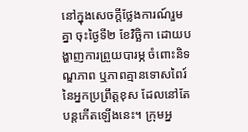នៅក្នុងសេចក្ដីថ្លែងការណ៍រួមគ្នា ចុះថ្ងៃទី២ ខែវិច្ឆិកា ដោយបង្ហាញការព្រួយបារម្ភ ចំពោះនិទណ្ឌភាព ឬភាពគ្មានទោសពៃរ៍នៃអ្នកប្រព្រឹត្តខុស ដែលនៅតែបន្តកើតឡើងនេះ។ ក្រុមអ្ន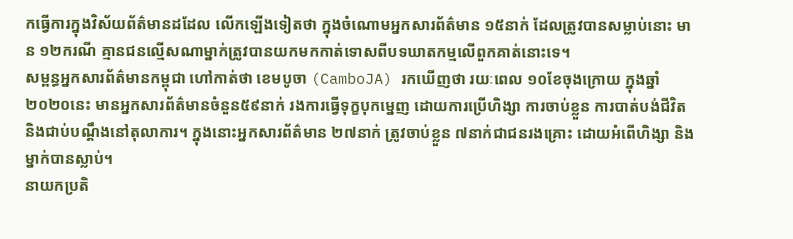កធ្វើការក្នុងវិស័យព័ត៌មានដដែល លើកឡើងទៀតថា ក្នុងចំណោមអ្នកសារព័ត៌មាន ១៥នាក់ ដែលត្រូវបានសម្លាប់នោះ មាន ១២ករណី គ្មានជនល្មើសណាម្នាក់ត្រូវបានយកមកកាត់ទោសពីបទឃាតកម្មលើពួកគាត់នោះទេ។
សម្ពន្ធអ្នកសារព័ត៌មានកម្ពុជា ហៅកាត់ថា ខេមបូចា (CamboJA) រកឃើញថា រយៈពេល ១០ខែចុងក្រោយ ក្នុងឆ្នាំ២០២០នេះ មានអ្នកសារព័ត៌មានចំនួន៥៩នាក់ រងការធ្វើទុក្ខបុកម្នេញ ដោយការប្រើហិង្សា ការចាប់ខ្លួន ការបាត់បង់ជីវិត និងជាប់បណ្ដឹងនៅតុលាការ។ ក្នុងនោះអ្នកសារព័ត៌មាន ២៧នាក់ ត្រូវចាប់ខ្លួន ៧នាក់ជាជនរងគ្រោះ ដោយអំពើហិង្សា និងម្នាក់បានស្លាប់។
នាយកប្រតិ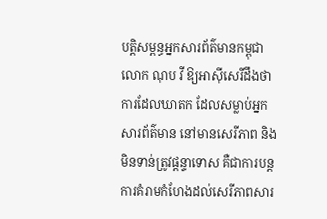បត្តិសម្ពន្ធអ្នកសារព័ត៌មានកម្ពុជា លោក ណុប វី ឱ្យអាស៊ីសេរីដឹងថា ការដែលឃាតក ដែលសម្លាប់អ្នកសារព័ត៌មាន នៅមានសេរីភាព និងមិនទាន់ត្រូវផ្ដន្ទាទោស គឺជាការបន្តការគំរាមកំហែងដល់សេរីភាពសារ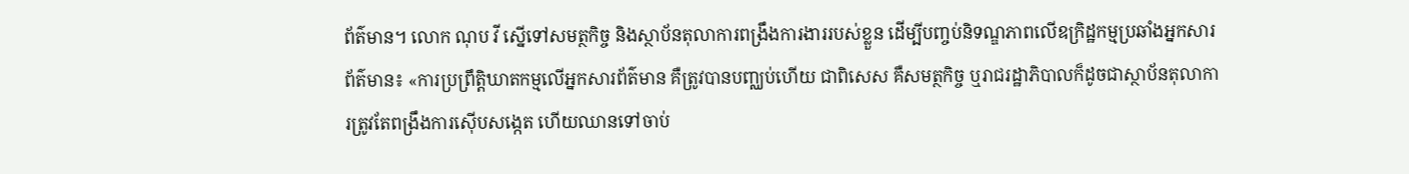ព័ត៌មាន។ លោក ណុប វី ស្នើទៅសមត្ថកិច្ច និងស្ថាប័នតុលាការពង្រឹងការងាររបស់ខ្លួន ដើម្បីបញ្ចប់និទណ្ឌភាពលើឧក្រិដ្ឋកម្មប្រឆាំងអ្នកសារព័ត៌មាន៖ «ការប្រព្រឹត្តិឃាតកម្មលើអ្នកសារព័ត៌មាន គឺត្រូវបានបញ្ឈប់ហើយ ជាពិសេស គឺសមត្ថកិច្ច ឬរាជរដ្ឋាភិបាលក៏ដូចជាស្ថាប័នតុលាការត្រូវតែពង្រឹងការស៊ើបសង្កេត ហើយឈានទៅចាប់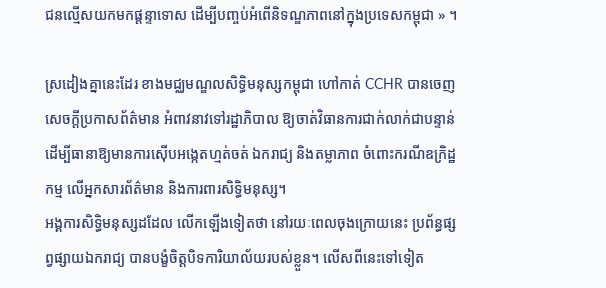ជនល្មើសយកមកផ្ដន្ទាទោស ដើម្បីបញ្ចប់អំពើនិទណ្ឌភាពនៅក្នុងប្រទេសកម្ពុជា » ។

ស្រដៀងគ្នានេះដែរ ខាងមជ្ឈមណ្ឌលសិទ្ធិមនុស្សកម្ពុជា ហៅកាត់ CCHR បានចេញសេចក្ដីប្រកាសព័ត៌មាន អំពាវនាវទៅរដ្ឋាភិបាល ឱ្យចាត់វិធានការជាក់លាក់ជាបន្ទាន់ ដើម្បីធានាឱ្យមានការស៊ើបអង្កេតហ្មត់ចត់ ឯករាជ្យ និងតម្លាភាព ចំពោះករណីឧក្រិដ្ឋកម្ម លើអ្នកសារព័ត៌មាន និងការពារសិទ្ធិមនុស្ស។
អង្គការសិទ្ធិមនុស្សដដែល លើកឡើងទៀតថា នៅរយៈពេលចុងក្រោយនេះ ប្រព័ន្ធផ្សព្វផ្សាយឯករាជ្យ បានបង្ខំចិត្តបិទការិយាល័យរបស់ខ្លួន។ លើសពីនេះទៅទៀត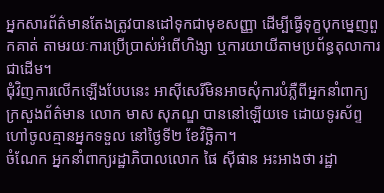អ្នកសារព័ត៌មានតែងត្រូវបានដៅទុកជាមុខសញ្ញា ដើម្បីធ្វើទុក្ខបុកម្នេញពួកគាត់ តាមរយៈការប្រើប្រាស់អំពើហិង្សា ឬការយាយីតាមប្រព័ន្ធតុលាការជាដើម។
ជុំវិញការលើកឡើងបែបនេះ អាស៊ីសេរីមិនអាចសុំការបំភ្លឺពីអ្នកនាំពាក្យក្រសួងព័ត៌មាន លោក មាស សុភណ្ឌ បាននៅឡើយទេ ដោយទូរស័ព្ទហៅចូលគ្មានអ្នកទទួល នៅថ្ងៃទី២ ខែវិច្ឆិកា។
ចំណែក អ្នកនាំពាក្យរដ្ឋាភិបាលលោក ផៃ ស៊ីផាន អះអាងថា រដ្ឋា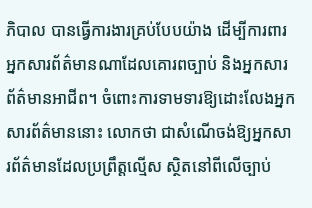ភិបាល បានធ្វើការងារគ្រប់បែបយ៉ាង ដើម្បីការពារអ្នកសារព័ត៌មានណាដែលគោរពច្បាប់ និងអ្នកសារព័ត៌មានអាជីព។ ចំពោះការទាមទារឱ្យដោះលែងអ្នកសារព័ត៌មាននោះ លោកថា ជាសំណើចង់ឱ្យអ្នកសារព័ត៌មានដែលប្រព្រឹត្តល្មើស ស្ថិតនៅពីលើច្បាប់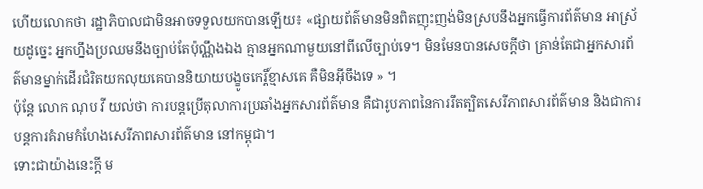ហើយលោកថា រដ្ឋាភិបាលជាមិនអាចទទួលយកបានឡើយ៖ «ផ្សាយព័ត៌មានមិនពិតញុះញង់មិនស្របនឹងអ្នកធ្វើការព័ត៌មាន អាស្រ័យដូច្នេះ អ្នកហ្នឹងប្រឈមនឹងច្បាប់តែប៉ុណ្ណឹងឯង គ្មានអ្នកណាមួយនៅពីលើច្បាប់ទេ។ មិនមែនបានសេចក្ដីថា គ្រាន់តែជាអ្នកសារព័ត៌មានម្នាក់ដើរជំរិតយកលុយគេបាននិយាយបង្ខូចកេរ្តិ៍ខ្មាសគេ គឺមិនអ៊ីចឹងទេ » ។
ប៉ុន្តែ លោក ណុប វី យល់ថា ការបន្តប្រើតុលាការប្រឆាំងអ្នកសារព័ត៌មាន គឺជារូបភាពនៃការរឹតត្បិតសេរីភាពសារព័ត៌មាន និងជាការបន្តការគំរាមកំហែងសេរីភាពសារព័ត៌មាន នៅកម្ពុជា។
ទោះជាយ៉ាងនេះក្ដី ម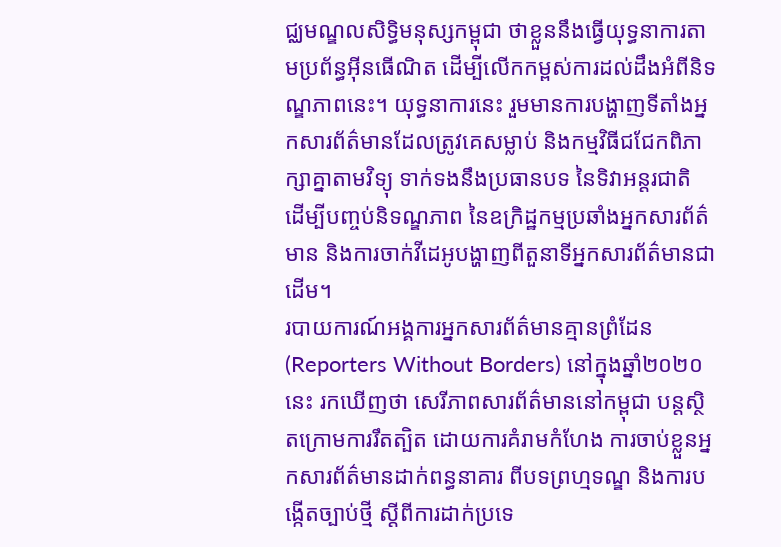ជ្ឈមណ្ឌលសិទ្ធិមនុស្សកម្ពុជា ថាខ្លួននឹងធ្វើយុទ្ធនាការតាមប្រព័ន្ធអ៊ីនធើណិត ដើម្បីលើកកម្ពស់ការដល់ដឹងអំពីនិទណ្ឌភាពនេះ។ យុទ្ធនាការនេះ រួមមានការបង្ហាញទីតាំងអ្នកសារព័ត៌មានដែលត្រូវគេសម្លាប់ និងកម្មវិធីជជែកពិភាក្សាគ្នាតាមវិទ្យុ ទាក់ទងនឹងប្រធានបទ នៃទិវាអន្តរជាតិ ដើម្បីបញ្ចប់និទណ្ឌភាព នៃឧក្រិដ្ឋកម្មប្រឆាំងអ្នកសារព័ត៌មាន និងការចាក់វីដេអូបង្ហាញពីតួនាទីអ្នកសារព័ត៌មានជាដើម។
របាយការណ៍អង្គការអ្នកសារព័ត៌មានគ្មានព្រំដែន (Reporters Without Borders) នៅក្នុងឆ្នាំ២០២០ នេះ រកឃើញថា សេរីភាពសារព័ត៌មាននៅកម្ពុជា បន្តស្ថិតក្រោមការរឹតត្បិត ដោយការគំរាមកំហែង ការចាប់ខ្លួនអ្នកសារព័ត៌មានដាក់ពន្ធនាគារ ពីបទព្រហ្មទណ្ឌ និងការបង្កើតច្បាប់ថ្មី ស្ដីពីការដាក់ប្រទេ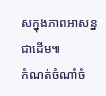សក្នុងភាពអាសន្នជាដើម៕
កំណត់ចំណាំចំ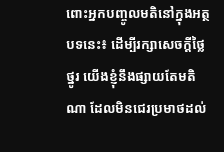ពោះអ្នកបញ្ចូលមតិនៅក្នុងអត្ថបទនេះ៖ ដើម្បីរក្សាសេចក្ដីថ្លៃថ្នូរ យើងខ្ញុំនឹងផ្សាយតែមតិណា ដែលមិនជេរប្រមាថដល់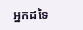អ្នកដទៃ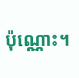ប៉ុណ្ណោះ។